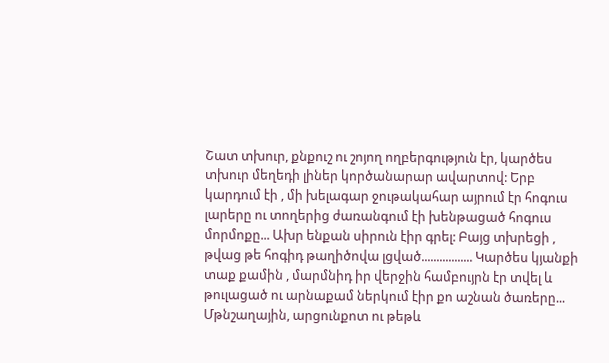Շատ տխուր, քնքուշ ու շոյող ողբերգություն էր, կարծես տխուր մեղեդի լիներ կործանարար ավարտով: Երբ կարդում էի , մի խելագար ջութակահար այրում էր հոգուս լարերը ու տողերից ժառանգում էի խենթացած հոգուս մորմոքը... Ախր ենքան սիրուն էիր գրել: Բայց տխրեցի , թվաց թե հոգիդ թաղիծովա լցված................. Կարծես կյանքի տաք քամին , մարմնիդ իր վերջին համբույրն էր տվել և թուլացած ու արնաքամ ներկում էիր քո աշնան ծառերը... Մթնշաղային, արցունքոտ ու թեթև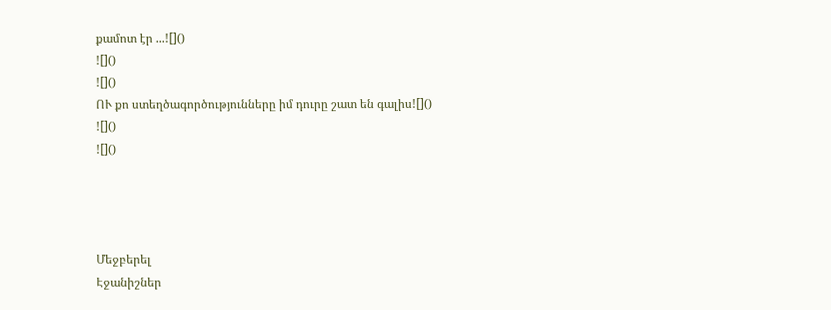քամոտ էր ...![]()
![]()
![]()
ՈՒ քո ստեղծագործությունները իմ դուրը շատ են գալիս![]()
![]()
![]()




Մեջբերել
Էջանիշներ